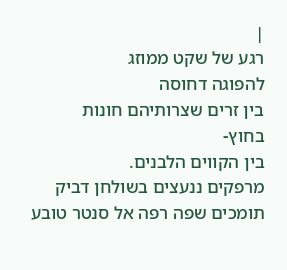|
רגע של שקט ממוזג
להפוגה דחוסה
בין זרים שצרותיהם חונות
בחוץ-
בין הקווים הלבנים.
מרפקים ננעצים בשולחן דביק
תומכים שפה רפה אל סנטר טובע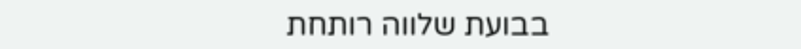בבועת שלווה רותחת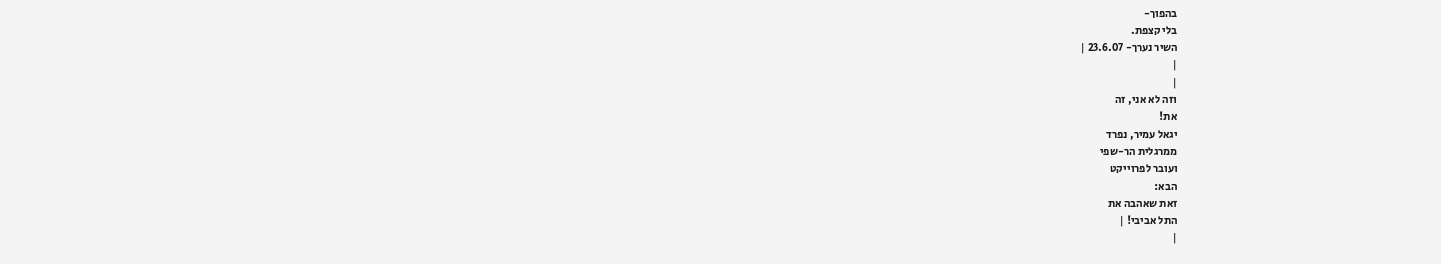בהפוך-
בלי קצפת.
השיר נערך- 23.6.07 |
|
|
וזה לא אני, זה
את!
יגאל עמיר, נפרד
ממרגלית הר-שפי
ועובר לפרוייקט
הבא:
זאת שאהבה את
התל אביבי! |
|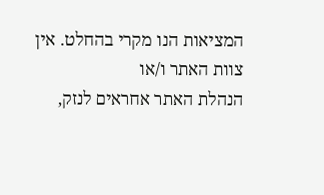המציאות הנו מקרי בהחלט. אין צוות האתר ו/או
הנהלת האתר אחראים לנזק,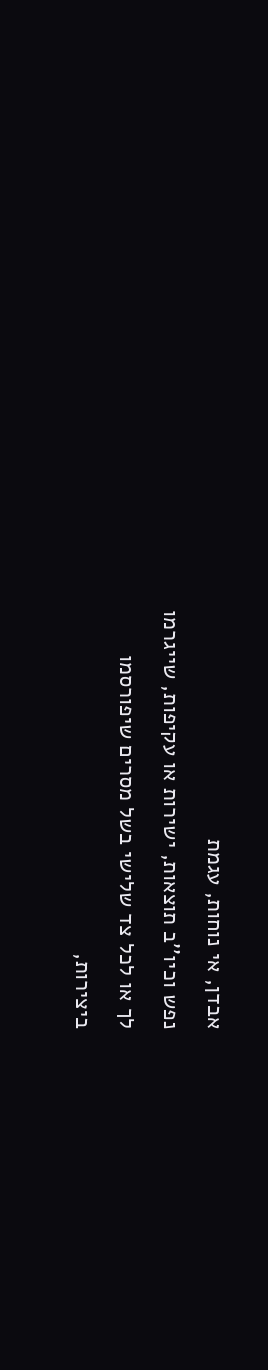אבדן, אי נוחות, עגמת
נפש וכיו''ב תוצאות, ישירות או עקיפות, שייגרמו
לך או לכל צד שלישי בשל מסרים שיפורסמו
ביצירות,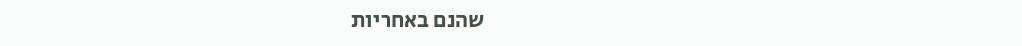שהנם באחריות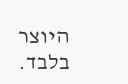היוצר בלבד.